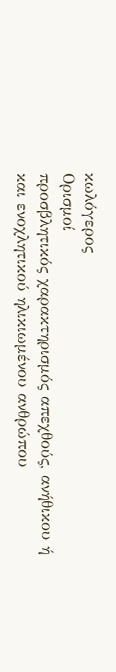κωλόγερος
Ορισμοί
προσβλητικός χαρακτηρισμός απεχθούς, ανήθικου ή και ενοχλητικού ηλικιωμένου ανθρώπου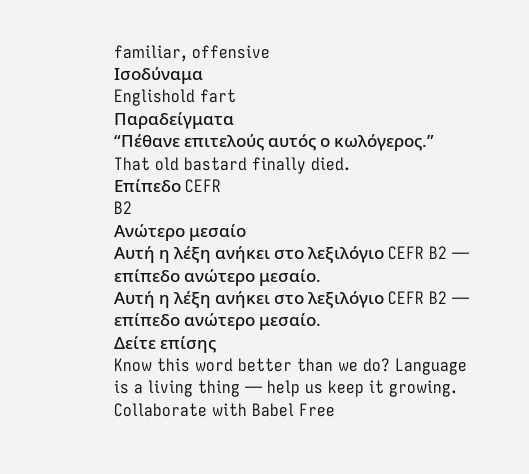familiar, offensive
Ισοδύναμα
Englishold fart
Παραδείγματα
“Πέθανε επιτελούς αυτός ο κωλόγερος.”
That old bastard finally died.
Επίπεδο CEFR
B2
Ανώτερο μεσαίο
Αυτή η λέξη ανήκει στο λεξιλόγιο CEFR B2 — επίπεδο ανώτερο μεσαίο.
Αυτή η λέξη ανήκει στο λεξιλόγιο CEFR B2 — επίπεδο ανώτερο μεσαίο.
Δείτε επίσης
Know this word better than we do? Language is a living thing — help us keep it growing. Collaborate with Babel Free